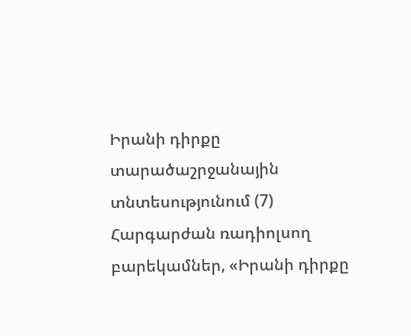Իրանի դիրքը տարածաշրջանային տնտեսությունում (7)
Հարգարժան ռադիոլսող բարեկամներ, «Իրանի դիրքը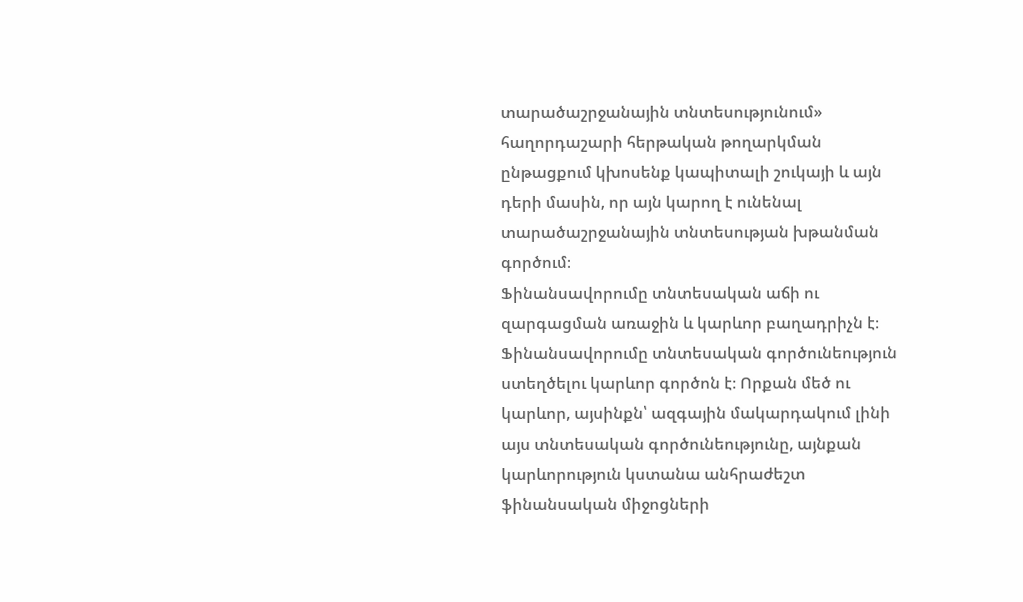տարածաշրջանային տնտեսությունում» հաղորդաշարի հերթական թողարկման ընթացքում կխոսենք կապիտալի շուկայի և այն դերի մասին, որ այն կարող է ունենալ տարածաշրջանային տնտեսության խթանման գործում։
Ֆինանսավորումը տնտեսական աճի ու զարգացման առաջին և կարևոր բաղադրիչն է։ Ֆինանսավորումը տնտեսական գործունեություն ստեղծելու կարևոր գործոն է։ Որքան մեծ ու կարևոր, այսինքն՝ ազգային մակարդակում լինի այս տնտեսական գործունեությունը, այնքան կարևորություն կստանա անհրաժեշտ ֆինանսական միջոցների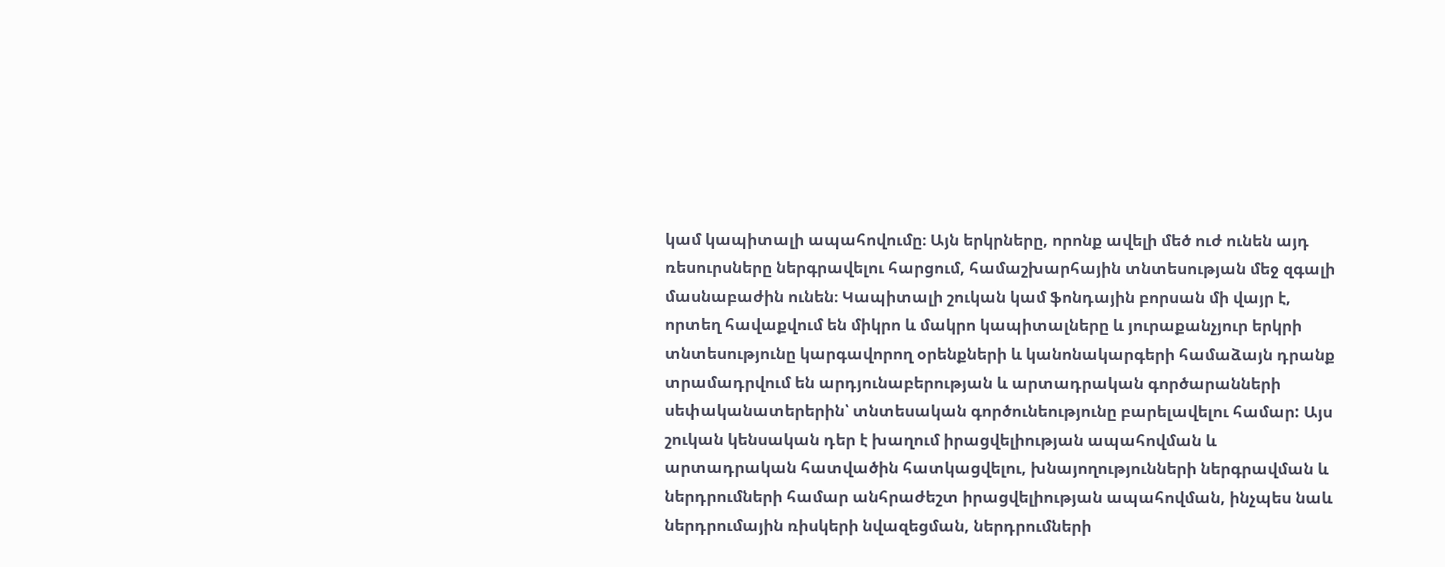կամ կապիտալի ապահովումը։ Այն երկրները, որոնք ավելի մեծ ուժ ունեն այդ ռեսուրսները ներգրավելու հարցում, համաշխարհային տնտեսության մեջ զգալի մասնաբաժին ունեն։ Կապիտալի շուկան կամ ֆոնդային բորսան մի վայր է, որտեղ հավաքվում են միկրո և մակրո կապիտալները և յուրաքանչյուր երկրի տնտեսությունը կարգավորող օրենքների և կանոնակարգերի համաձայն դրանք տրամադրվում են արդյունաբերության և արտադրական գործարանների սեփականատերերին՝ տնտեսական գործունեությունը բարելավելու համար: Այս շուկան կենսական դեր է խաղում իրացվելիության ապահովման և արտադրական հատվածին հատկացվելու, խնայողությունների ներգրավման և ներդրումների համար անհրաժեշտ իրացվելիության ապահովման, ինչպես նաև ներդրումային ռիսկերի նվազեցման, ներդրումների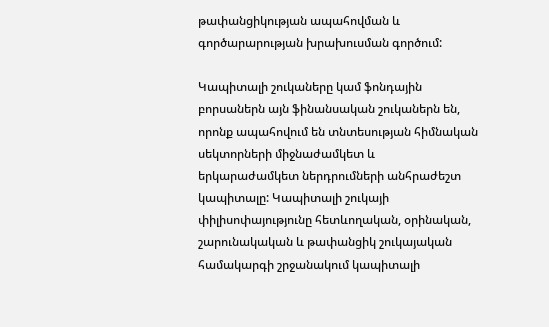թափանցիկության ապահովման և գործարարության խրախուսման գործում:

Կապիտալի շուկաները կամ ֆոնդային բորսաներն այն ֆինանսական շուկաներն են, որոնք ապահովում են տնտեսության հիմնական սեկտորների միջնաժամկետ և երկարաժամկետ ներդրումների անհրաժեշտ կապիտալը: Կապիտալի շուկայի փիլիսոփայությունը հետևողական, օրինական, շարունակական և թափանցիկ շուկայական համակարգի շրջանակում կապիտալի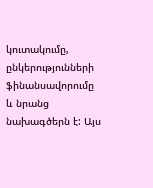կուտակումը, ընկերությունների ֆինանսավորումը և նրանց նախագծերն է: Այս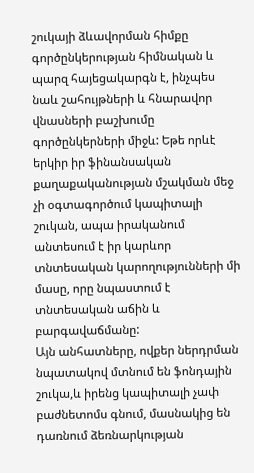շուկայի ձևավորման հիմքը գործընկերության հիմնական և պարզ հայեցակարգն է, ինչպես նաև շահույթների և հնարավոր վնասների բաշխումը գործընկերների միջև: Եթե որևէ երկիր իր ֆինանսական քաղաքականության մշակման մեջ չի օգտագործում կապիտալի շուկան, ապա իրականում անտեսում է իր կարևոր տնտեսական կարողությունների մի մասը, որը նպաստում է տնտեսական աճին և բարգավաճմանը:
Այն անհատները, ովքեր ներդրման նպատակով մտնում են ֆոնդային շուկա,և իրենց կապիտալի չափ բաժնետոմս գնում, մասնակից են դառնում ձեռնարկության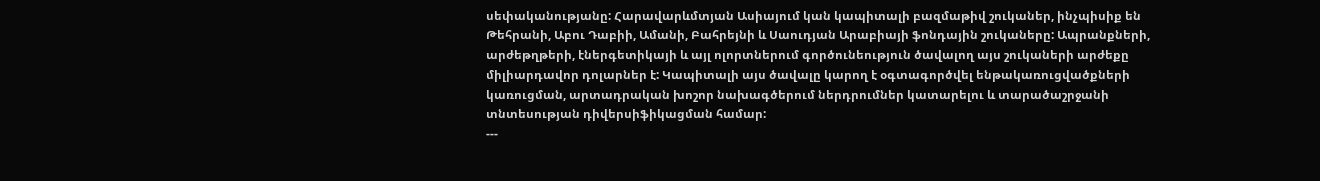սեփականությանը: Հարավարևմտյան Ասիայում կան կապիտալի բազմաթիվ շուկաներ, ինչպիսիք են Թեհրանի, Աբու Դաբիի, Ամանի, Բահրեյնի և Սաուդյան Արաբիայի ֆոնդային շուկաները: Ապրանքների, արժեթղթերի, էներգետիկայի և այլ ոլորտներում գործունեություն ծավալող այս շուկաների արժեքը միլիարդավոր դոլարներ է: Կապիտալի այս ծավալը կարող է օգտագործվել ենթակառուցվածքների կառուցման, արտադրական խոշոր նախագծերում ներդրումներ կատարելու և տարածաշրջանի տնտեսության դիվերսիֆիկացման համար:
---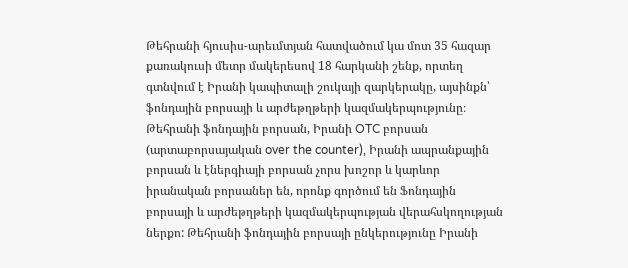Թեհրանի հյուսիս-արեւմտյան հատվածում կա մոտ 35 հազար քառակուսի մետր մակերեսով 18 հարկանի շենք, որտեղ գտնվում է Իրանի կապիտալի շուկայի զարկերակը, այսինքն՝ ֆոնդային բորսայի և արժեթղթերի կազմակերպությունը։ Թեհրանի ֆոնդային բորսան, Իրանի OTC բորսան (արտաբորսայական over the counter), Իրանի ապրանքային բորսան և էներգիայի բորսան չորս խոշոր և կարևոր իրանական բորսաներ են, որոնք գործում են Ֆոնդային բորսայի և արժեթղթերի կազմակերպության վերահսկողության ներքո: Թեհրանի ֆոնդային բորսայի ընկերությունը Իրանի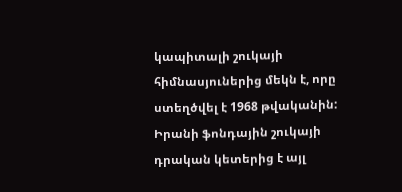կապիտալի շուկայի հիմնասյուներից մեկն է, որը ստեղծվել է 1968 թվականին: Իրանի ֆոնդային շուկայի դրական կետերից է այլ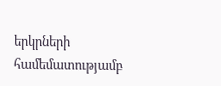երկրների համեմատությամբ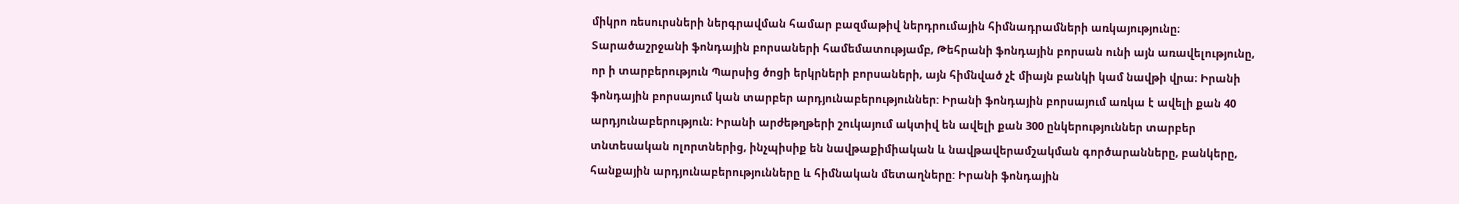միկրո ռեսուրսների ներգրավման համար բազմաթիվ ներդրումային հիմնադրամների առկայությունը։ Տարածաշրջանի ֆոնդային բորսաների համեմատությամբ, Թեհրանի ֆոնդային բորսան ունի այն առավելությունը, որ ի տարբերություն Պարսից ծոցի երկրների բորսաների, այն հիմնված չէ միայն բանկի կամ նավթի վրա։ Իրանի ֆոնդային բորսայում կան տարբեր արդյունաբերություններ: Իրանի ֆոնդային բորսայում առկա է ավելի քան 40 արդյունաբերություն։ Իրանի արժեթղթերի շուկայում ակտիվ են ավելի քան 300 ընկերություններ տարբեր տնտեսական ոլորտներից, ինչպիսիք են նավթաքիմիական և նավթավերամշակման գործարանները, բանկերը, հանքային արդյունաբերությունները և հիմնական մետաղները: Իրանի ֆոնդային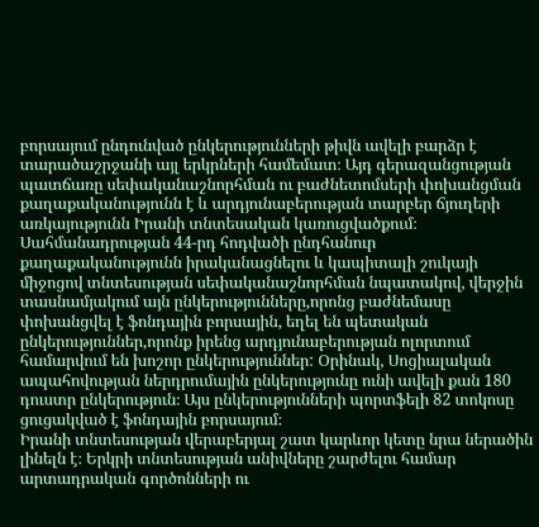բորսայում ընդունված ընկերությունների թիվն ավելի բարձր է տարածաշրջանի այլ երկրների համեմատ։ Այդ գերազանցության պատճառը սեփականաշնորհման ու բաժնետոմսերի փոխանցման քաղաքականությունն է և արդյունաբերության տարբեր ճյուղերի առկայությունն Իրանի տնտեսական կառուցվածքում։ Սահմանադրության 44-րդ հոդվածի ընդհանուր քաղաքականությունն իրականացնելու և կապիտալի շուկայի միջոցով տնտեսության սեփականաշնորհման նպատակով, վերջին տասնամյակում այն ընկերությունները,որոնց բաժնեմասը փոխանցվել է ֆոնդային բորսային, եղել են պետական ընկերություններ,որոնք իրենց արդյունաբերության ոլորտում համարվում են խոշոր ընկերություններ: Օրինակ, Սոցիալական ապահովության ներդրումային ընկերությունը ունի ավելի քան 180 դուստր ընկերություն։ Այս ընկերությունների պորտֆելի 82 տոկոսը ցուցակված է ֆոնդային բորսայում։
Իրանի տնտեսության վերաբերյալ շատ կարևոր կետը նրա ներածին լինելն է։ Երկրի տնտեսության անիվները շարժելու համար արտադրական գործոնների ու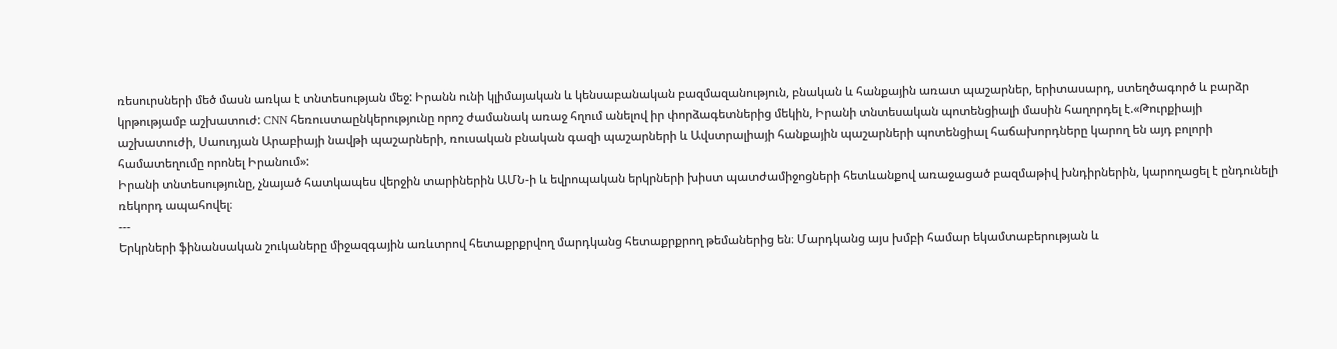ռեսուրսների մեծ մասն առկա է տնտեսության մեջ: Իրանն ունի կլիմայական և կենսաբանական բազմազանություն, բնական և հանքային առատ պաշարներ, երիտասարդ, ստեղծագործ և բարձր կրթությամբ աշխատուժ: CNN հեռուստաընկերությունը որոշ ժամանակ առաջ հղում անելով իր փորձագետներից մեկին, Իրանի տնտեսական պոտենցիալի մասին հաղորդել է.«Թուրքիայի աշխատուժի, Սաուդյան Արաբիայի նավթի պաշարների, ռուսական բնական գազի պաշարների և Ավստրալիայի հանքային պաշարների պոտենցիալ հաճախորդները կարող են այդ բոլորի համատեղումը որոնել Իրանում»:
Իրանի տնտեսությունը, չնայած հատկապես վերջին տարիներին ԱՄՆ-ի և եվրոպական երկրների խիստ պատժամիջոցների հետևանքով առաջացած բազմաթիվ խնդիրներին, կարողացել է ընդունելի ռեկորդ ապահովել։
---
Երկրների ֆինանսական շուկաները միջազգային առևտրով հետաքրքրվող մարդկանց հետաքրքրող թեմաներից են։ Մարդկանց այս խմբի համար եկամտաբերության և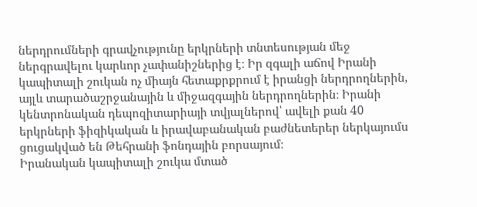ներդրումների գրավչությունը երկրների տնտեսության մեջ ներգրավելու կարևոր չափանիշներից է։ Իր զգալի աճով Իրանի կապիտալի շուկան ոչ միայն հետաքրքրում է իրանցի ներդրողներին, այլև տարածաշրջանային և միջազգային ներդրողներին։ Իրանի կենտրոնական դեպոզիտարիայի տվյալներով՝ ավելի քան 40 երկրների ֆիզիկական և իրավաբանական բաժնետերեր ներկայումս ցուցակված են Թեհրանի ֆոնդային բորսայում։
Իրանական կապիտալի շուկա մտած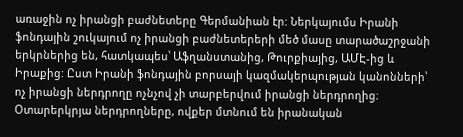առաջին ոչ իրանցի բաժնետերը Գերմանիան էր: Ներկայումս Իրանի ֆոնդային շուկայում ոչ իրանցի բաժնետերերի մեծ մասը տարածաշրջանի երկրներից են, հատկապես՝ Աֆղանստանից, Թուրքիայից, ԱՄԷ-ից և Իրաքից: Ըստ Իրանի ֆոնդային բորսայի կազմակերպության կանոնների՝ ոչ իրանցի ներդրողը ոչնչով չի տարբերվում իրանցի ներդրողից։ Օտարերկրյա ներդրողները, ովքեր մտնում են իրանական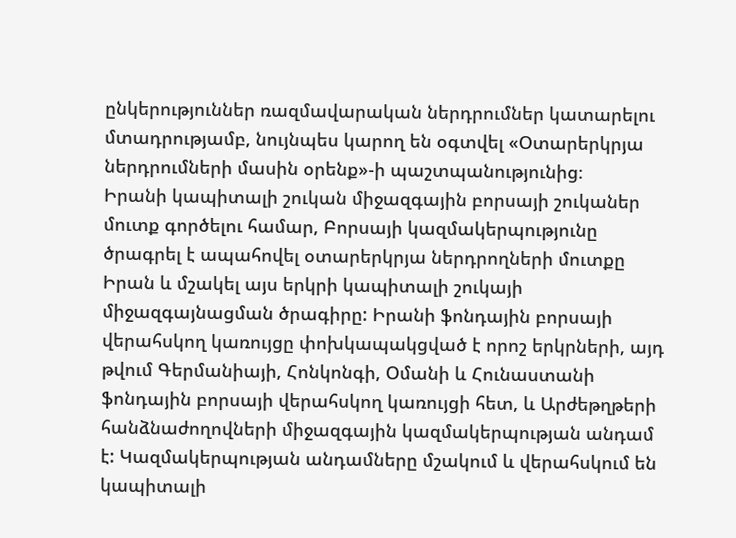ընկերություններ ռազմավարական ներդրումներ կատարելու մտադրությամբ, նույնպես կարող են օգտվել «Օտարերկրյա ներդրումների մասին օրենք»-ի պաշտպանությունից։
Իրանի կապիտալի շուկան միջազգային բորսայի շուկաներ մուտք գործելու համար, Բորսայի կազմակերպությունը ծրագրել է ապահովել օտարերկրյա ներդրողների մուտքը Իրան և մշակել այս երկրի կապիտալի շուկայի միջազգայնացման ծրագիրը: Իրանի ֆոնդային բորսայի վերահսկող կառույցը փոխկապակցված է որոշ երկրների, այդ թվում Գերմանիայի, Հոնկոնգի, Օմանի և Հունաստանի ֆոնդային բորսայի վերահսկող կառույցի հետ, և Արժեթղթերի հանձնաժողովների միջազգային կազմակերպության անդամ է: Կազմակերպության անդամները մշակում և վերահսկում են կապիտալի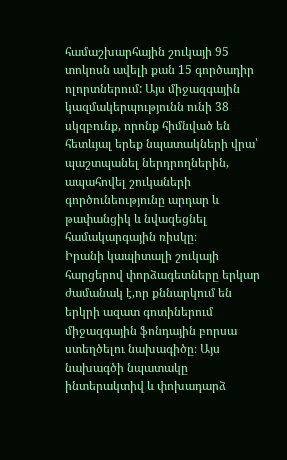համաշխարհային շուկայի 95 տոկոսն ավելի քան 15 գործադիր ոլորտներում: Այս միջազգային կազմակերպությունն ունի 38 սկզբունք, որոնք հիմնված են հետևյալ երեք նպատակների վրա՝ պաշտպանել ներդրողներին, ապահովել շուկաների գործունեությունը արդար և թափանցիկ և նվազեցնել համակարգային ռիսկը։
Իրանի կապիտալի շուկայի հարցերով փորձագետները երկար ժամանակ է,որ քննարկում են երկրի ազատ գոտիներում միջազգային ֆոնդային բորսա ստեղծելու նախագիծը։ Այս նախագծի նպատակը ինտերակտիվ և փոխադարձ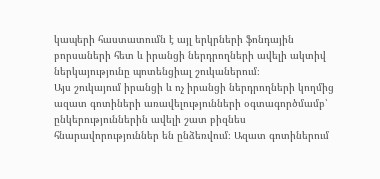կապերի հաստատումն է այլ երկրների ֆոնդային բորսաների հետ և իրանցի ներդրողների ավելի ակտիվ ներկայությունը պոտենցիալ շուկաներում։
Այս շուկայում իրանցի և ոչ իրանցի ներդրողների կողմից ազատ գոտիների առավելությունների օգտագործմամբ՝ ընկերություններին ավելի շատ բիզնես հնարավորություններ են ընձեռվում։ Ազատ գոտիներում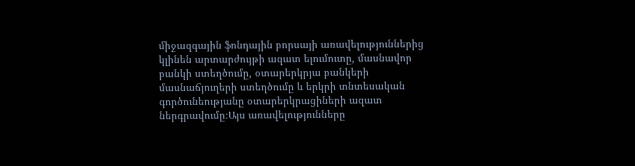միջազգային ֆոնդային բորսայի առավելություններից կլինեն արտարժույթի ազատ ելումուտը, մասնավոր բանկի ստեղծումը, օտարերկրյա բանկերի մասնաճյուղերի ստեղծումը և երկրի տնտեսական գործունեությանը օտարերկրացիների ազատ ներգրավումը։Այս առավելությունները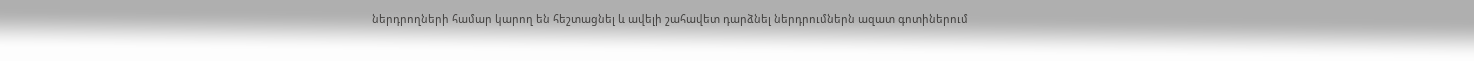ներդրողների համար կարող են հեշտացնել և ավելի շահավետ դարձնել ներդրումներն ազատ գոտիներում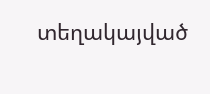տեղակայված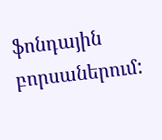ֆոնդային բորսաներում: